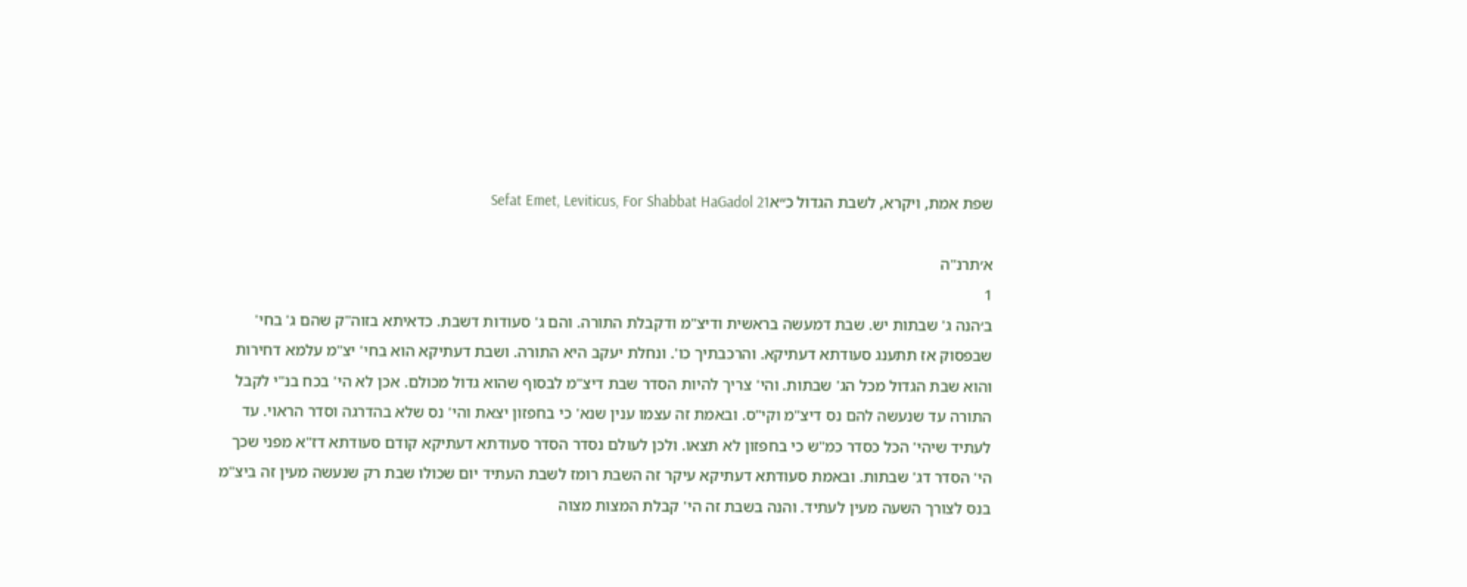שפת אמת, ויקרא, לשבת הגדול כ״אSefat Emet, Leviticus, For Shabbat HaGadol 21

א׳תרנ"ה
1
ב׳הנה ג' שבתות יש. שבת דמעשה בראשית ודיצ"מ ודקבלת התורה. והם ג' סעודות דשבת. כדאיתא בזוה"ק שהם ג' בחי' שבפסוק אז תתענג סעודתא דעתיקא. והרכבתיך כו'. ונחלת יעקב היא התורה. ושבת דעתיקא הוא בחי' יצ"מ עלמא דחירות והוא שבת הגדול מכל הג' שבתות. והי' צריך להיות הסדר שבת דיצ"מ לבסוף שהוא גדול מכולם. אכן לא הי' בכח בנ"י לקבל התורה עד שנעשה להם נס דיצ"מ וקי"ס. ובאמת זה עצמו ענין שנא' כי בחפזון יצאת והי' נס שלא בהדרגה וסדר הראוי. עד לעתיד שיהי' הכל כסדר כמ"ש כי בחפזון לא תצאו. ולכן לעולם נסדר הסדר סעודתא דעתיקא קודם סעודתא דז"א מפני שכך הי' הסדר דג' שבתות. ובאמת סעודתא דעתיקא עיקר זה השבת רומז לשבת העתיד יום שכולו שבת רק שנעשה מעין זה ביצ"מ בנס לצורך השעה מעין לעתיד. והנה בשבת זה הי' קבלת המצות מצוה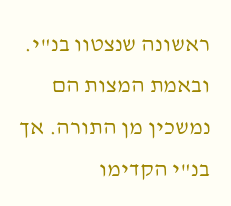ראשונה שנצטוו בנ"י. ובאמת המצות הם נמשכין מן התורה. אך בנ"י הקדימו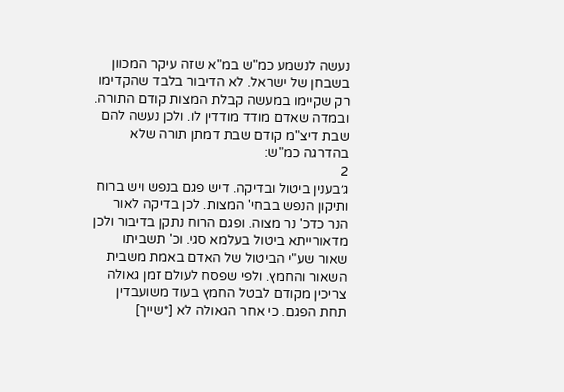נעשה לנשמע כמ"ש במ"א שזה עיקר המכוון בשבחן של ישראל. לא הדיבור בלבד שהקדימו רק שקיימו במעשה קבלת המצות קודם התורה. ובמדה שאדם מודד מודדין לו. ולכן נעשה להם שבת דיצ"מ קודם שבת דמתן תורה שלא בהדרגה כמ"ש:
2
ג׳בענין ביטול ובדיקה. דיש פגם בנפש ויש ברוח ותיקון הנפש בבחי' המצות. לכן בדיקה לאור הנר כדכ' נר מצוה. ופגם הרוח נתקן בדיבור ולכן מדאורייתא ביטול בעלמא סגי. וכ' תשביתו שאור שע"י הביטול של האדם באמת משבית השאור והחמץ. ולפי שפסח לעולם זמן גאולה צריכין מקודם לבטל החמץ בעוד משועבדין תחת הפגם. כי אחר הגאולה לא [*שייך]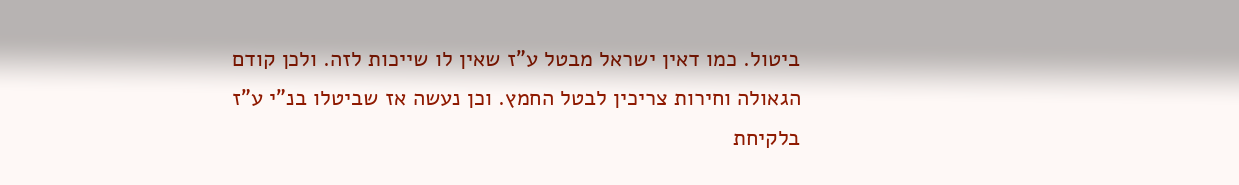ביטול. כמו דאין ישראל מבטל ע"ז שאין לו שייכות לזה. ולכן קודם הגאולה וחירות צריכין לבטל החמץ. וכן נעשה אז שביטלו בנ"י ע"ז בלקיחת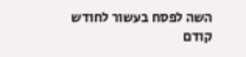השה לפסח בעשור לחודש קודם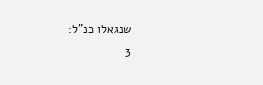שנגאלו כנ"ל:
3